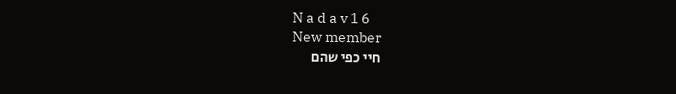N a d a v 1 6
New member
חיי כפי שהם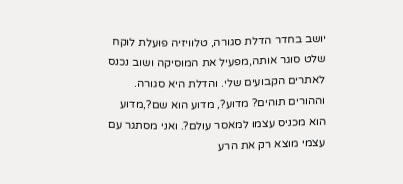יושב בחדר הדלת סגורה, טלוויזיה פועלת לוקח שלט סוגר אותה,מפעיל את המוסיקה ושוב נכנס לאתרים הקבועים שלי. והדלת היא סגורה. וההורים תוהים? מדוע?, מדוע הוא שם?,מדוע הוא מכניס עצמו למאסר עולם?. ואני מסתגר עם עצמי מוצא רק את הרע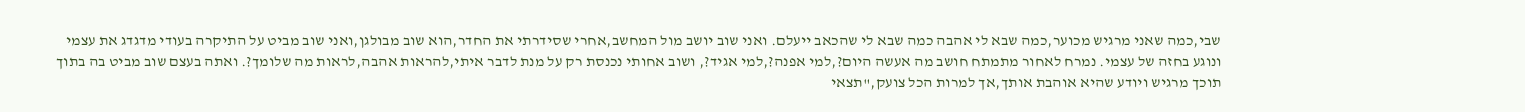שבי,כמה שאני מרגיש מכוער,כמה שבא לי אהבה כמה שבא לי שהכאב ייעלם. ואני שוב יושב מול המחשב,אחרי שסידרתי את החדר,הוא שוב מבולגן,ואני שוב מביט על התיקרה בעודי מדגדג את עצמי ונוגע בחזה של עצמי. נמרח לאחור מתמתח חושב מה אעשה היום?,למי אפנה?,למי אגיד?, ושוב אחותי נכנסת רק על מנת לדבר איתי,להראות אהבה,לראות מה שלומך?. ואתה בעצם שוב מביט בה בתוך תוכך מרגיש ויודע שהיא אוהבת אותך,אך למרות הכל צועק,"תצאי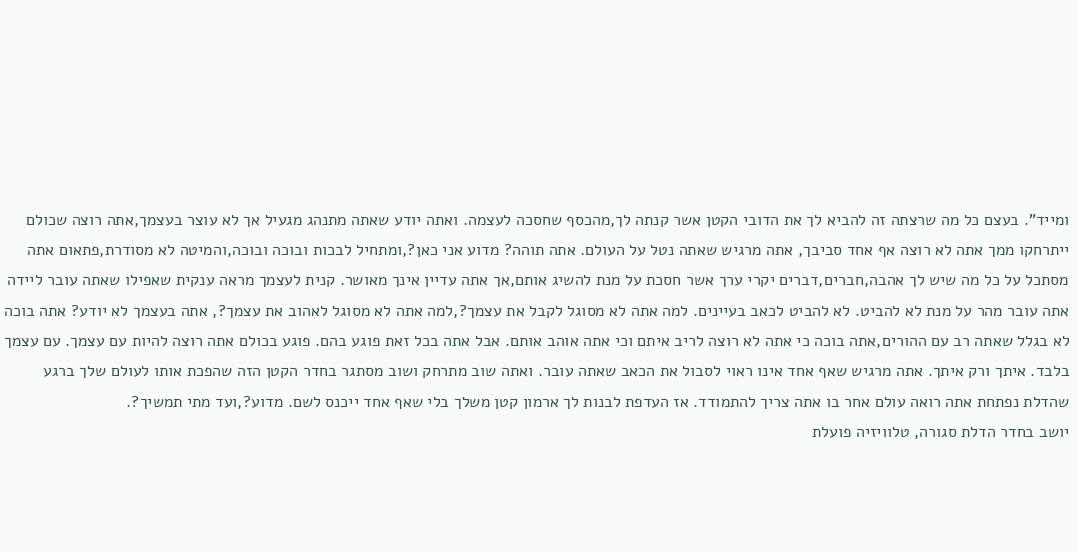ומייד". בעצם כל מה שרצתה זה להביא לך את הדובי הקטן אשר קנתה לך,מהכסף שחסכה לעצמה. ואתה יודע שאתה מתנהג מגעיל אך לא עוצר בעצמך,אתה רוצה שכולם ייתרחקו ממך אתה לא רוצה אף אחד סביבך, אתה מרגיש שאתה נטל על העולם. אתה תוהה? מדוע אני כאן?,ומתחיל לבכות ובוכה ובוכה,והמיטה לא מסודרת,פתאום אתה מסתכל על כל מה שיש לך אהבה,חברים,דברים יקרי ערך אשר חסכת על מנת להשיג אותם,אך אתה עדיין אינך מאושר. קנית לעצמך מראה ענקית שאפילו שאתה עובר ליידה אתה עובר מהר על מנת לא להביט. לא להביט לכאב בעיינים. למה אתה לא מסוגל לקבל את עצמך?,למה אתה לא מסוגל לאהוב את עצמך?, אתה בעצמך לא יודע? אתה בוכה לא בגלל שאתה רב עם ההורים,אתה בוכה כי אתה לא רוצה לריב איתם וכי אתה אוהב אותם. אבל אתה בכל זאת פוגע בהם. פוגע בכולם אתה רוצה להיות עם עצמך. עם עצמך בלבד. איתך ורק איתך. אתה מרגיש שאף אחד אינו ראוי לסבול את הכאב שאתה עובר. ואתה שוב מתרחק ושוב מסתגר בחדר הקטן הזה שהפכת אותו לעולם שלך ברגע שהדלת נפתחת אתה רואה עולם אחר בו אתה צריך להתמודד. אז העדפת לבנות לך ארמון קטן משלך בלי שאף אחד ייכנס לשם. מדוע?,ועד מתי תמשיך?.
יושב בחדר הדלת סגורה, טלוויזיה פועלת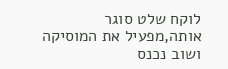לוקח שלט סוגר אותה,מפעיל את המוסיקה ושוב נכנס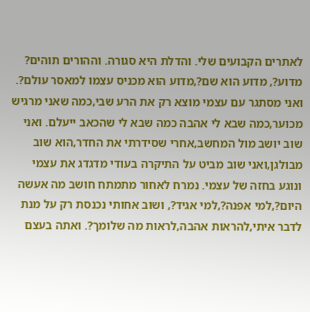לאתרים הקבועים שלי. והדלת היא סגורה. וההורים תוהים? מדוע?, מדוע הוא שם?,מדוע הוא מכניס עצמו למאסר עולם?. ואני מסתגר עם עצמי מוצא רק את הרע שבי,כמה שאני מרגיש מכוער,כמה שבא לי אהבה כמה שבא לי שהכאב ייעלם. ואני שוב יושב מול המחשב,אחרי שסידרתי את החדר,הוא שוב מבולגן,ואני שוב מביט על התיקרה בעודי מדגדג את עצמי ונוגע בחזה של עצמי. נמרח לאחור מתמתח חושב מה אעשה היום?,למי אפנה?,למי אגיד?, ושוב אחותי נכנסת רק על מנת לדבר איתי,להראות אהבה,לראות מה שלומך?. ואתה בעצם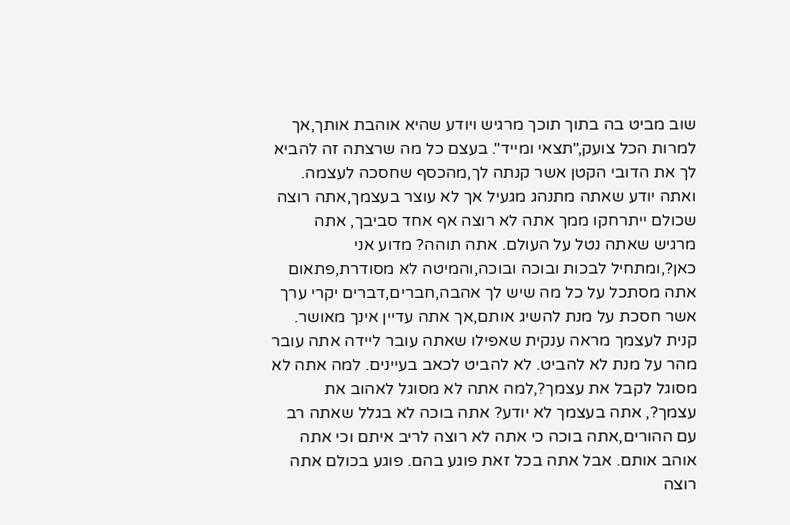שוב מביט בה בתוך תוכך מרגיש ויודע שהיא אוהבת אותך,אך למרות הכל צועק,"תצאי ומייד". בעצם כל מה שרצתה זה להביא לך את הדובי הקטן אשר קנתה לך,מהכסף שחסכה לעצמה. ואתה יודע שאתה מתנהג מגעיל אך לא עוצר בעצמך,אתה רוצה שכולם ייתרחקו ממך אתה לא רוצה אף אחד סביבך, אתה מרגיש שאתה נטל על העולם. אתה תוהה? מדוע אני כאן?,ומתחיל לבכות ובוכה ובוכה,והמיטה לא מסודרת,פתאום אתה מסתכל על כל מה שיש לך אהבה,חברים,דברים יקרי ערך אשר חסכת על מנת להשיג אותם,אך אתה עדיין אינך מאושר. קנית לעצמך מראה ענקית שאפילו שאתה עובר ליידה אתה עובר מהר על מנת לא להביט. לא להביט לכאב בעיינים. למה אתה לא מסוגל לקבל את עצמך?,למה אתה לא מסוגל לאהוב את עצמך?, אתה בעצמך לא יודע? אתה בוכה לא בגלל שאתה רב עם ההורים,אתה בוכה כי אתה לא רוצה לריב איתם וכי אתה אוהב אותם. אבל אתה בכל זאת פוגע בהם. פוגע בכולם אתה רוצה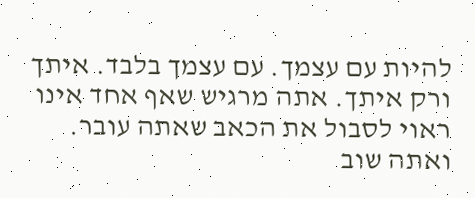להיות עם עצמך. עם עצמך בלבד. איתך ורק איתך. אתה מרגיש שאף אחד אינו ראוי לסבול את הכאב שאתה עובר. ואתה שוב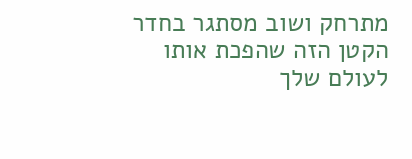מתרחק ושוב מסתגר בחדר הקטן הזה שהפכת אותו לעולם שלך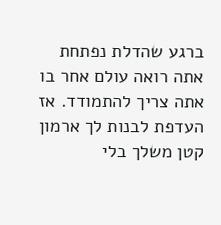ברגע שהדלת נפתחת אתה רואה עולם אחר בו אתה צריך להתמודד. אז העדפת לבנות לך ארמון קטן משלך בלי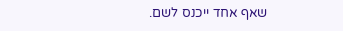שאף אחד ייכנס לשם.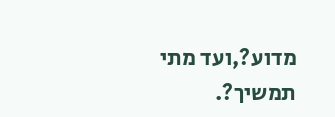מדוע?,ועד מתי תמשיך?.